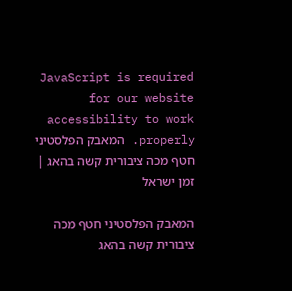JavaScript is required for our website accessibility to work properly. המאבק הפלסטיני חטף מכה ציבורית קשה בהאג | זמן ישראל

המאבק הפלסטיני חטף מכה ציבורית קשה בהאג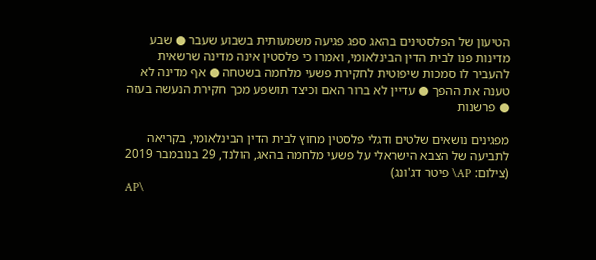הטיעון של הפלסטינים בהאג ספג פגיעה משמעותית בשבוע שעבר ● שבע מדינות פנו לבית הדין הבינלאומי, ואמרו כי פלסטין אינה מדינה שרשאית להעביר לו סמכות שיפוטית לחקירת פשעי מלחמה בשטחה ● אף מדינה לא טענה את ההפך ● עדיין לא ברור האם וכיצד תושפע מכך חקירת הנעשה בעזה ● פרשנות

מפגינים נושאים שלטים ודגלי פלסטין מחוץ לבית הדין הבינלאומי, בקריאה לתביעה של הצבא הישראלי על פשעי מלחמה בהאג, הולנד, 29 בנובמבר 2019 (צילום: AP\ פיטר דג'ונג)
AP\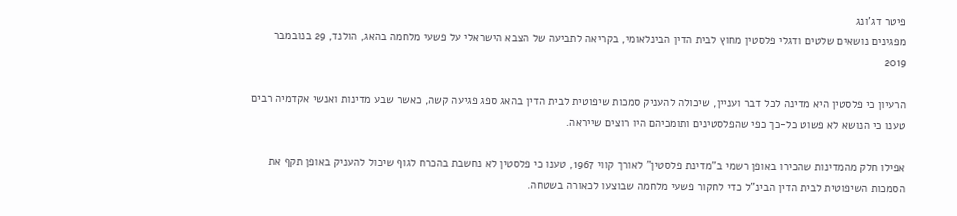פיטר דג'ונג
מפגינים נושאים שלטים ודגלי פלסטין מחוץ לבית הדין הבינלאומי, בקריאה לתביעה של הצבא הישראלי על פשעי מלחמה בהאג, הולנד, 29 בנובמבר 2019

הרעיון כי פלסטין היא מדינה לכל דבר ועניין, שיכולה להעניק סמכות שיפוטית לבית הדין בהאג ספג פגיעה קשה, כאשר שבע מדינות ואנשי אקדמיה רבים טענו כי הנושא לא פשוט כל-כך כפי שהפלסטינים ותומכיהם היו רוצים שייראה.

אפילו חלק מהמדינות שהכירו באופן רשמי ב"מדינת פלסטין" לאורך קווי 1967, טענו כי פלסטין לא נחשבת בהכרח לגוף שיכול להעניק באופן תקף את הסמכות השיפוטית לבית הדין הבינ"ל כדי לחקור פשעי מלחמה שבוצעו לכאורה בשטחה.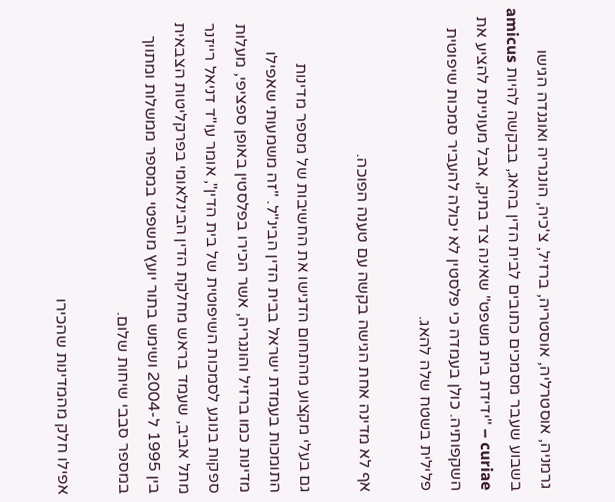גרמניה, אוסטרליה, אוסטריה, ברזיל, צ'כיה, הונגריה ואוגנדה הגישו בשבוע שעבר מסמכים כתובים לבית הדין בהאג, בבקשה להיות amicus curiae – "ידידת בית משפט" שאינה צד בתיק, אבל מעוניינת להציע את השקפותיה. כולן בעמדה כי פלסטין לא יכולה להעביר סמכות שיפוטית פלילית בשטח שלה להאג.

אף לא מדינה אחת הגישה בקשה עם טענה הפוכה.

גם בעלי מקצוע מהתחום הדגישו את החשיבות של מספר מדינות התומכות בעמדת ישראל בבית הדין הבינ"ל. "זה משמעותי שאפילו מדינות כמו ברזיל והונגריה, אשר הכירו בפלסטין באופן ספציפי, מעלות ספקות בנוגע לסמכות השיפוטית של בית הדין", אומר עו"ד דניאל רייזנר מתל אביב, שעמד בראש מחלקת הדין הבינלאומי בפרקליטות הצבאית בין 1995 ל-2004 ושימש בתור יועץ משפטי במספר ממשלות ומתווך במספר סבבי שיחות שלום.

אפילו חלק מהמדינות שהכירו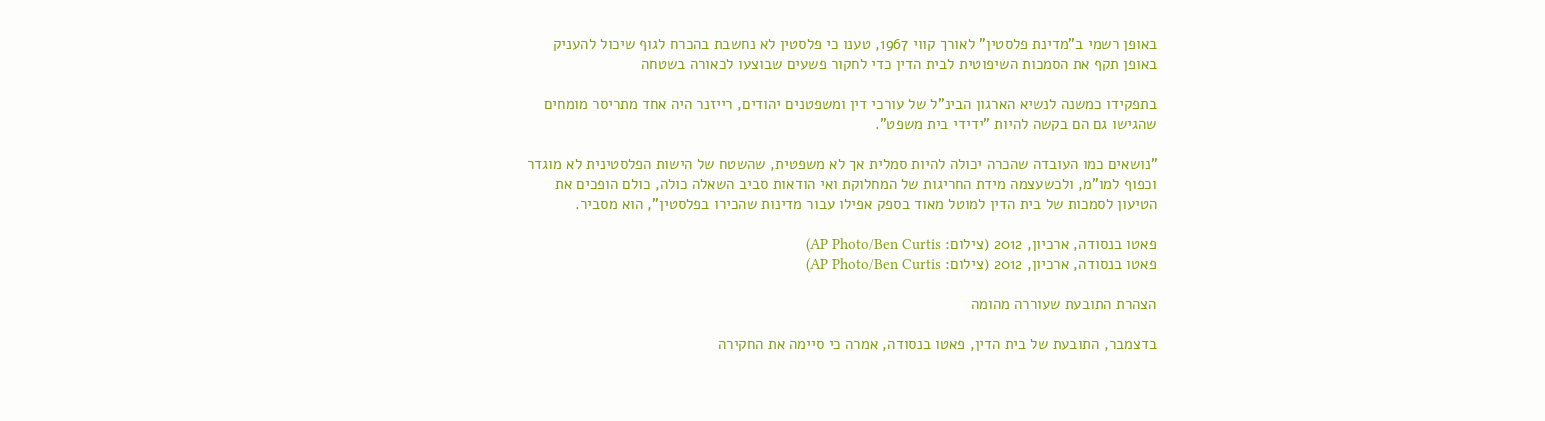באופן רשמי ב"מדינת פלסטין" לאורך קווי 1967, טענו כי פלסטין לא נחשבת בהכרח לגוף שיכול להעניק באופן תקף את הסמכות השיפוטית לבית הדין כדי לחקור פשעים שבוצעו לכאורה בשטחה

בתפקידו כמשנה לנשיא הארגון הבינ"ל של עורכי דין ומשפטנים יהודים, רייזנר היה אחד מתריסר מומחים שהגישו גם הם בקשה להיות "ידידי בית משפט".

"נושאים כמו העובדה שהכרה יכולה להיות סמלית אך לא משפטית, שהשטח של הישות הפלסטינית לא מוגדר וכפוף למו"מ, ולכשעצמה מידת החריגות של המחלוקת ואי הודאות סביב השאלה כולה, כולם הופכים את הטיעון לסמכות של בית הדין למוטל מאוד בספק אפילו עבור מדינות שהכירו בפלסטין", הוא מסביר.

פאטו בנסודה, ארכיון, 2012 (צילום: AP Photo/Ben Curtis)
פאטו בנסודה, ארכיון, 2012 (צילום: AP Photo/Ben Curtis)

הצהרת התובעת שעוררה מהומה

בדצמבר, התובעת של בית הדין, פאטו בנסודה, אמרה כי סיימה את החקירה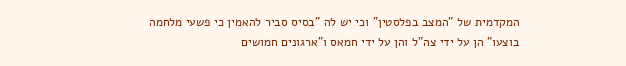המקדמית של "המצב בפלסטין" וכי יש לה "בסיס סביר להאמין כי פשעי מלחמה בוצעו" הן על ידי צה"ל והן על ידי חמאס ו"ארגונים חמושים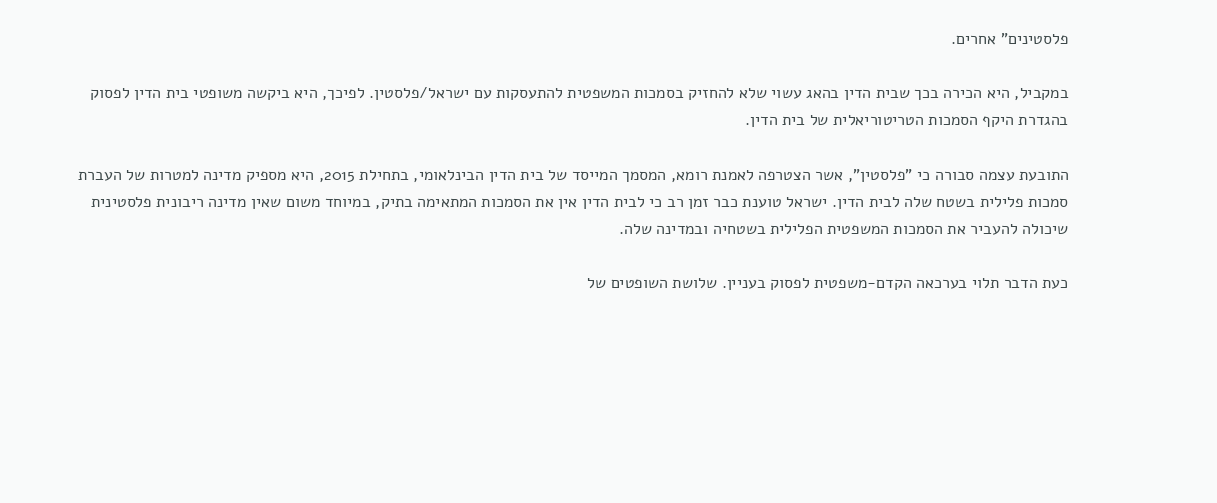פלסטינים" אחרים.

במקביל, היא הכירה בכך שבית הדין בהאג עשוי שלא להחזיק בסמכות המשפטית להתעסקות עם ישראל/פלסטין. לפיכך, היא ביקשה משופטי בית הדין לפסוק בהגדרת היקף הסמכות הטריטוריאלית של בית הדין.

התובעת עצמה סבורה כי "פלסטין", אשר הצטרפה לאמנת רומא, המסמך המייסד של בית הדין הבינלאומי, בתחילת 2015, היא מספיק מדינה למטרות של העברת סמכות פלילית בשטח שלה לבית הדין. ישראל טוענת כבר זמן רב כי לבית הדין אין את הסמכות המתאימה בתיק, במיוחד משום שאין מדינה ריבונית פלסטינית שיכולה להעביר את הסמכות המשפטית הפלילית בשטחיה ובמדינה שלה.

כעת הדבר תלוי בערכאה הקדם-משפטית לפסוק בעניין. שלושת השופטים של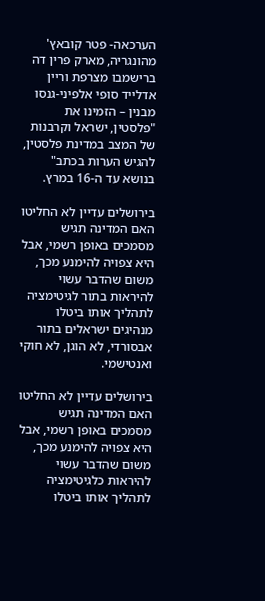הערכאה- פטר קובאץ' מהונגריה, מארק פרין דה ברישמבו מצרפת וריין אדלייד סופי אלפיני-גנסו מבנין – הזמינו את "פלסטין, ישראל וקרבנות של המצב במדינת פלסטין, להגיש הערות בכתב" בנושא עד ה-16 במרץ.

בירושלים עדיין לא החליטו האם המדינה תגיש מסמכים באופן רשמי, אבל היא צפויה להימנע מכך, משום שהדבר עשוי להיראות בתור לגיטימציה לתהליך אותו ביטלו מנהיגים ישראלים בתור אבסורדי, לא הוגן, לא חוקי ואנטישמי.

בירושלים עדיין לא החליטו האם המדינה תגיש מסמכים באופן רשמי, אבל היא צפויה להימנע מכך, משום שהדבר עשוי להיראות כלגיטימציה לתהליך אותו ביטלו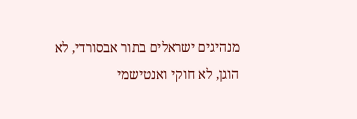מנהיגים ישראלים בתור אבסורדי, לא הוגן, לא חוקי ואנטישמי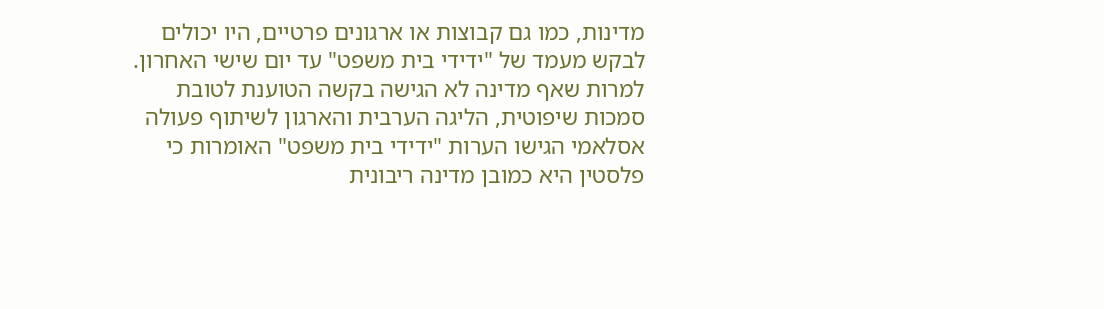מדינות, כמו גם קבוצות או ארגונים פרטיים, היו יכולים לבקש מעמד של "ידידי בית משפט" עד יום שישי האחרון. למרות שאף מדינה לא הגישה בקשה הטוענת לטובת סמכות שיפוטית, הליגה הערבית והארגון לשיתוף פעולה אסלאמי הגישו הערות "ידידי בית משפט" האומרות כי פלסטין היא כמובן מדינה ריבונית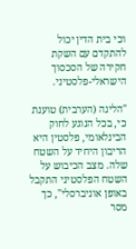וכי בית הדין יכול להתקדם עם השקת חקירה של הסכסוך הישראלי-פלסטיני.

"הליגה (הערבית) טוענת כי, בכל הנוגע לחוק הבינלאומי, פלסטין היא הריבון היחיד על השטח שלה. מצב הכיבוש על השטח הפלסטיני התקבל באופן אוניברסלי", כך מסר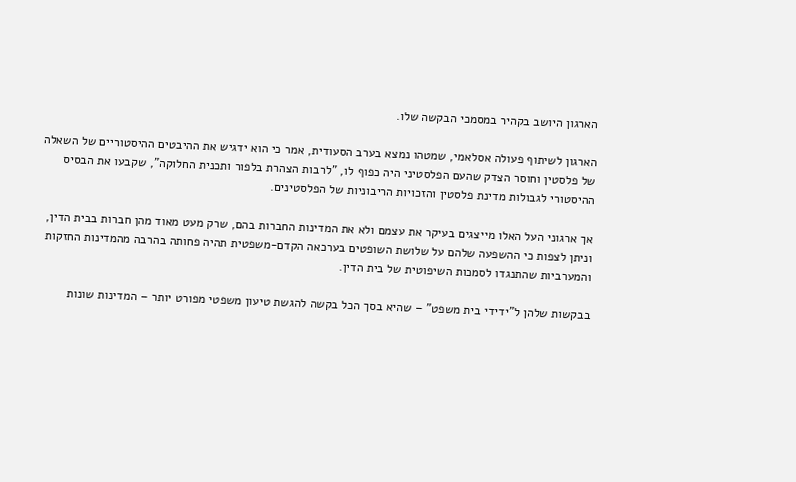הארגון היושב בקהיר במסמכי הבקשה שלו.

הארגון לשיתוף פעולה אסלאמי, שמטהו נמצא בערב הסעודית, אמר כי הוא ידגיש את ההיבטים ההיסטוריים של השאלה של פלסטין וחוסר הצדק שהעם הפלסטיני היה כפוף לו, "לרבות הצהרת בלפור ותכנית החלוקה", שקבעו את הבסיס ההיסטורי לגבולות מדינת פלסטין והזכויות הריבוניות של הפלסטינים.

אך ארגוני העל האלו מייצגים בעיקר את עצמם ולא את המדינות החברות בהם, שרק מעט מאוד מהן חברות בבית הדין, וניתן לצפות כי ההשפעה שלהם על שלושת השופטים בערכאה הקדם-משפטית תהיה פחותה בהרבה מהמדינות החזקות והמערביות שהתנגדו לסמכות השיפוטית של בית הדין.

בבקשות שלהן ל"ידידי בית משפט" – שהיא בסך הכל בקשה להגשת טיעון משפטי מפורט יותר – המדינות שונות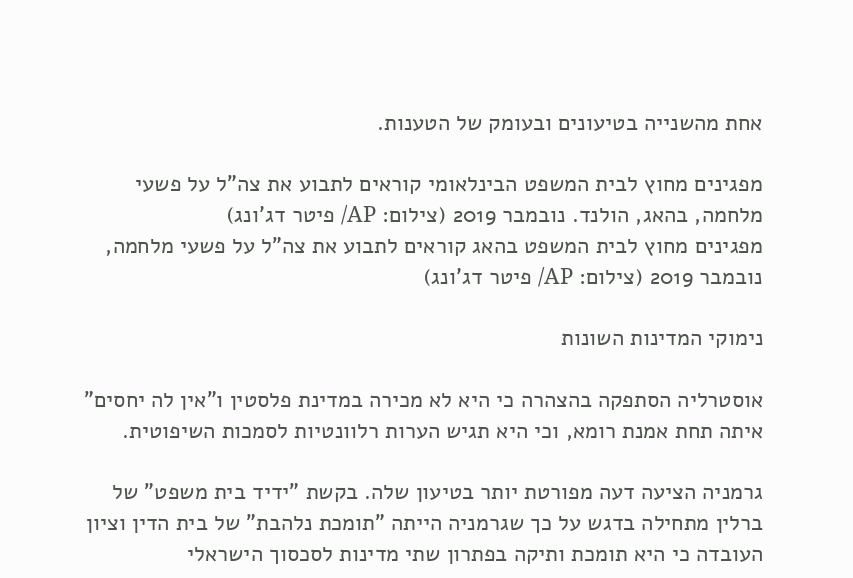אחת מהשנייה בטיעונים ובעומק של הטענות.

מפגינים מחוץ לבית המשפט הבינלאומי קוראים לתבוע את צה"ל על פשעי מלחמה, בהאג, הולנד. נובמבר 2019 (צילום: AP/ פיטר דג'ונג)
מפגינים מחוץ לבית המשפט בהאג קוראים לתבוע את צה"ל על פשעי מלחמה, נובמבר 2019 (צילום: AP/ פיטר דג'ונג)

נימוקי המדינות השונות

אוסטרליה הסתפקה בהצהרה כי היא לא מכירה במדינת פלסטין ו"אין לה יחסים" איתה תחת אמנת רומא, וכי היא תגיש הערות רלוונטיות לסמכות השיפוטית.

גרמניה הציעה דעה מפורטת יותר בטיעון שלה. בקשת "ידיד בית משפט" של ברלין מתחילה בדגש על כך שגרמניה הייתה "תומכת נלהבת" של בית הדין וציון העובדה כי היא תומכת ותיקה בפתרון שתי מדינות לסכסוך הישראלי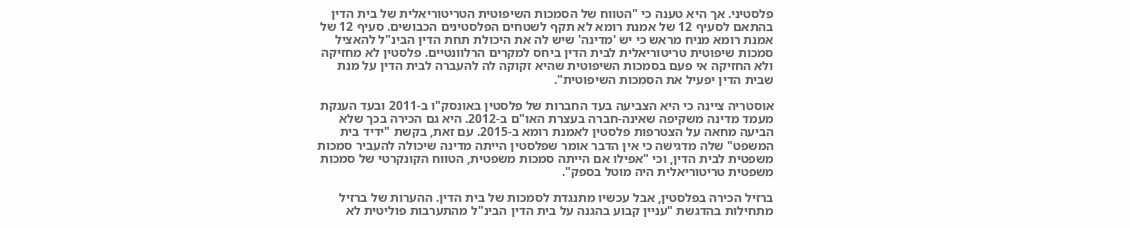פלסטיני. אך היא טענה כי "הטווח של הסמכות השיפוטית הטריטוריאלית של בית הדין בהתאם לסעיף 12 של אמנת רומא לא תקף לשטחים הפלסטינים הכבושים. סעיף 12 של אמנת רומא מניח מראש כי יש 'מדינה' שיש לה את היכולת תחת הדין הבינ"ל להאציל סמכות שיפוטית טריטוריאלית לבית הדין ביחס למקרים הרלוונטיים. פלסטין לא מחזיקה ולא החזיקה אי פעם בסמכות השיפוטית שהיא זקוקה לה להעברה לבית הדין על מנת שבית הדין יפעיל את הסמכות השיפוטית".

אוסטריה ציינה כי היא הצביעה בעד החברות של פלסטין באונסק"ו ב-2011 ובעד הענקת מעמד מדינה משקיפה שאינה-חברה בעצרת האו"ם ב-2012. היא גם הכירה בכך שלא הביעה מחאה על הצטרפות פלסטין לאמנת רומא ב-2015. עם זאת, בקשת "ידיד בית המשפט" שלה מדגישה כי אין הדבר אומר שפלסטין הייתה מדינה שיכולה להעביר סמכות משפטית לבית הדין, וכי "אפילו אם הייתה סמכות משפטית, הטווח הקונקרטי של סמכות משפטית טריטוריאלית היה מוטל בספק".

ברזיל הכירה בפלסטין, אבל עכשיו מתנגדת לסמכות של בית הדין. ההערות של ברזיל מתחילות בהדגשת "עניין קבוע בהגנה על בית הדין הבינ"ל מהתערבות פוליטית לא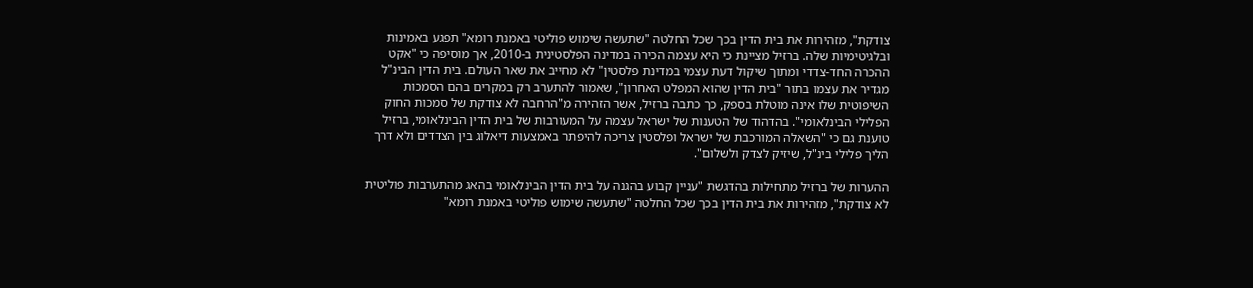צודקת", מזהירות את בית הדין בכך שכל החלטה "שתעשה שימוש פוליטי באמנת רומא" תפגע באמינות ובלגיטימיות שלה. ברזיל מציינת כי היא עצמה הכירה במדינה הפלסטינית ב-2010, אך מוסיפה כי "אקט ההכרה החד-צדדי ומתוך שיקול דעת עצמי במדינת פלסטין" לא מחייב את שאר העולם. בית הדין הבינ"ל מגדיר את עצמו בתור "בית הדין שהוא המפלט האחרון", שאמור להתערב רק במקרים בהם הסמכות השיפוטית שלו אינה מוטלת בספק, כך כתבה ברזיל, אשר הזהירה מ"הרחבה לא צודקת של סמכות החוק הפלילי הבינלאומי". בהדהוד של הטענות של ישראל עצמה על המעורבות של בית הדין הבינלאומי, ברזיל טוענת גם כי "השאלה המורכבת של ישראל ופלסטין צריכה להיפתר באמצעות דיאלוג בין הצדדים ולא דרך הליך פלילי בינ"ל, שיזיק לצדק ולשלום".

ההערות של ברזיל מתחילות בהדגשת "עניין קבוע בהגנה על בית הדין הבינלאומי בהאג מהתערבות פוליטית לא צודקת", מזהירות את בית הדין בכך שכל החלטה "שתעשה שימוש פוליטי באמנת רומא"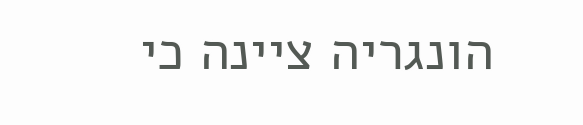הונגריה ציינה כי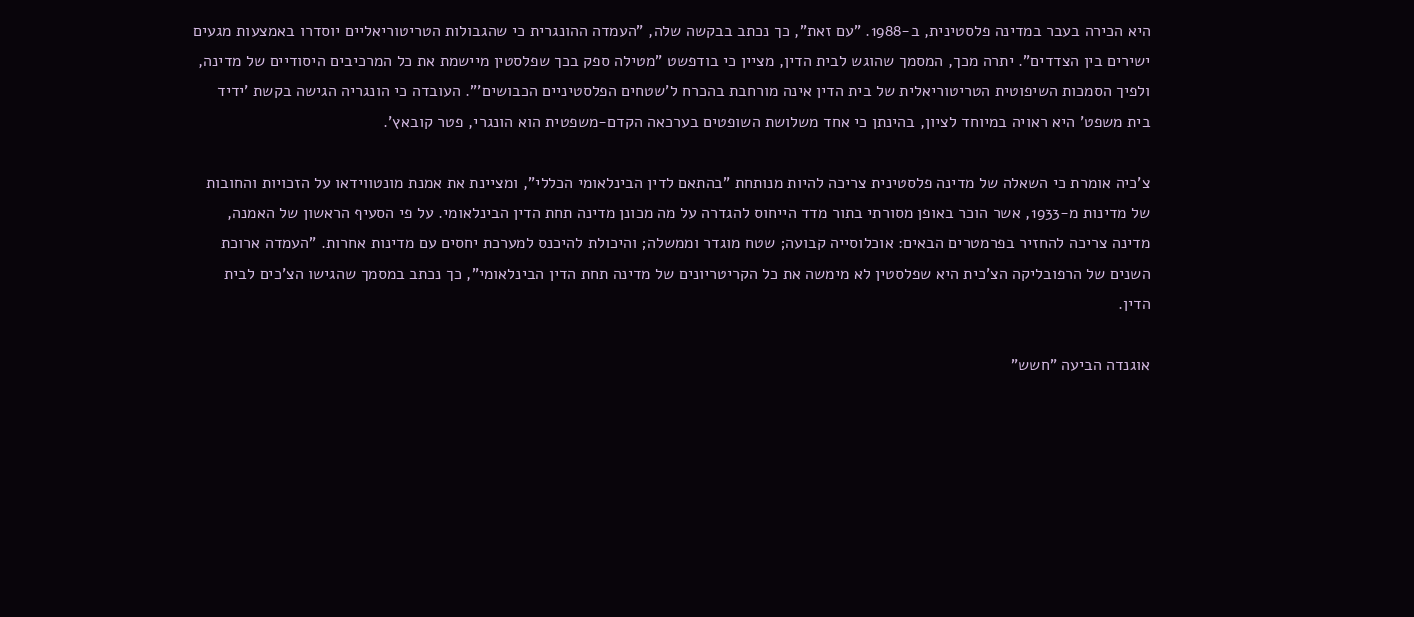היא הכירה בעבר במדינה פלסטינית, ב-1988. "עם זאת", כך נכתב בבקשה שלה, "העמדה ההונגרית כי שהגבולות הטריטוריאליים יוסדרו באמצעות מגעים ישירים בין הצדדים". יתרה מכך, המסמך שהוגש לבית הדין, מציין כי בודפשט "מטילה ספק בכך שפלסטין מיישמת את כל המרכיבים היסודיים של מדינה, ולפיך הסמכות השיפוטית הטריטוריאלית של בית הדין אינה מורחבת בהכרח ל'שטחים הפלסטיניים הכבושים'". העובדה כי הונגריה הגישה בקשת 'ידיד בית משפט' היא ראויה במיוחד לציון, בהינתן כי אחד משלושת השופטים בערכאה הקדם-משפטית הוא הונגרי, פטר קובאץ'.

צ'כיה אומרת כי השאלה של מדינה פלסטינית צריכה להיות מנותחת "בהתאם לדין הבינלאומי הכללי", ומציינת את אמנת מונטווידאו על הזכויות והחובות של מדינות מ-1933, אשר הוכר באופן מסורתי בתור מדד הייחוס להגדרה על מה מכונן מדינה תחת הדין הבינלאומי. על פי הסעיף הראשון של האמנה, מדינה צריכה להחזיר בפרמטרים הבאים: אוכלוסייה קבועה; שטח מוגדר וממשלה; והיכולת להיכנס למערכת יחסים עם מדינות אחרות. "העמדה ארוכת השנים של הרפובליקה הצ'כית היא שפלסטין לא מימשה את כל הקריטריונים של מדינה תחת הדין הבינלאומי", כך נכתב במסמך שהגישו הצ'כים לבית הדין.

אוגנדה הביעה "חשש"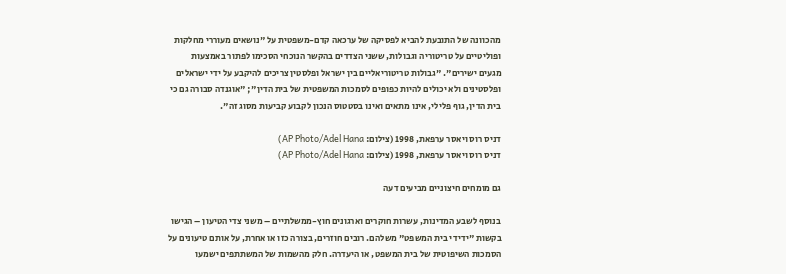מהכוונה של התובעת להביא לפסיקה של ערכאה קדם-משפטית על "נושאים מעוררי מחלקות ופוליטיים על טריטוריה וגבולות, ששני הצדדים בהקשר הנוכחי הסכימו לפתור באמצעות מגעים ישירים". "גבולות טריטוריאליים בין ישראל ופלסטין צריכים להיקבע על ידי ישראלים ופלסטינים ולא יכולים להיות כפופים לסמכות המשפטית של בית הדין"; "אוגנדה סבורה גם כי בית הדין, גוף פלילי, אינו מתאים ואינו בסטטוס הנכון לקבוע קביעות מסוג זה".

דניס רוס ויאסר ערפאת, 1998 (צילום: AP Photo/Adel Hana)
דניס רוס ויאסר ערפאת, 1998 (צילום: AP Photo/Adel Hana)

גם מומחים חיצוניים מביעים דעה

בנוסף לשבע המדינות, עשרות חוקרים וארגונים חוץ-ממשלתיים – משני צדי הטיעון – הגישו בקשות "ידידי בית המשפט" משלהם. רובים חוזרים, בצורה כזו או אחרת, על אותם טיעונים על הסמכות השיפוטית של בית המשפט, או היעדרה. חלק מהשמות של המשתתפים ישמעו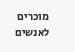מוכרים לאנשים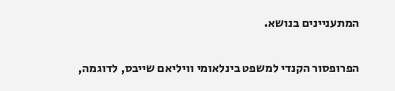המתעניינים בנושא.

הפרופסור הקנדי למשפט בינלאומי וויליאם שייבס, לדוגמה,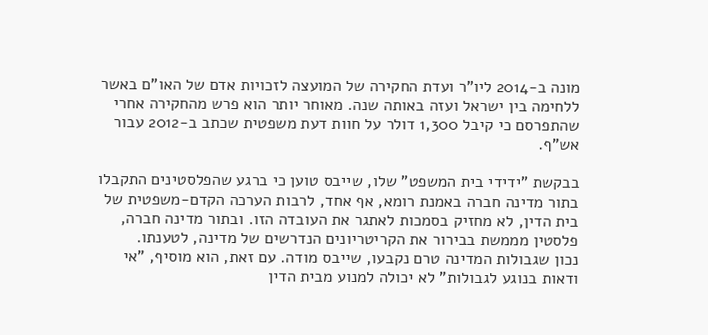מונה ב-2014 ליו"ר ועדת החקירה של המועצה לזכויות אדם של האו"ם באשר ללחימה בין ישראל ועזה באותה שנה. מאוחר יותר הוא פרש מהחקירה אחרי שהתפרסם כי קיבל 1,300 דולר על חוות דעת משפטית שכתב ב-2012 עבור אש"ף.

בבקשת "ידידי בית המשפט" שלו, שייבס טוען כי ברגע שהפלסטינים התקבלו בתור מדינה חברה באמנת רומא, אף אחד, לרבות הערכה הקדם-משפטית של בית הדין, לא מחזיק בסמכות לאתגר את העובדה הזו. ובתור מדינה חברה, פלסטין מממשת בבירור את הקריטריונים הנדרשים של מדינה, לטענתו.
נכון שגבולות המדינה טרם נקבעו, שייבס מודה. עם זאת, הוא מוסיף, "אי ודאות בנוגע לגבולות" לא יכולה למנוע מבית הדין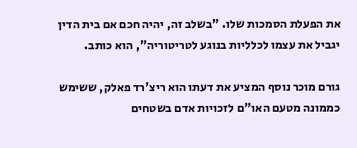את הפעלת הסמכות שלו. "בשלב זה, יהיה חכם אם בית הדין יגביל את עצמו לכלליות בנוגע לטריטוריה", הוא כותב.

גורם מוכר נוסף המציע את דעתו הוא ריצ'רד פאלק, ששימש כממונה מטעם האו"ם לזכויות אדם בשטחים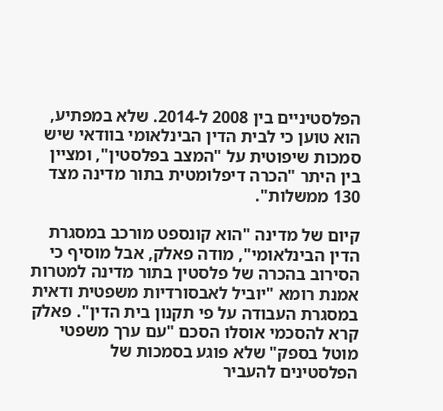הפלסטיניים בין 2008 ל-2014. שלא במפתיע, הוא טוען כי לבית הדין הבינלאומי בוודאי שיש סמכות שיפוטית על "המצב בפלסטין", ומציין בין היתר "הכרה דיפלומטית בתור מדינה מצד 130 ממשלות".

קיום של מדינה "הוא קונספט מורכב במסגרת הדין הבינלאומי", מודה פאלק, אבל מוסיף כי הסירוב בהכרה של פלסטין בתור מדינה למטרות אמנת רומא "יוביל לאבסורדיות משפטית ודאית במסגרת העבודה על פי תקנון בית הדין". פאלק קרא להסכמי אוסלו הסכם "עם ערך משפטי מוטל בספק" שלא פוגע בסמכות של הפלסטינים להעביר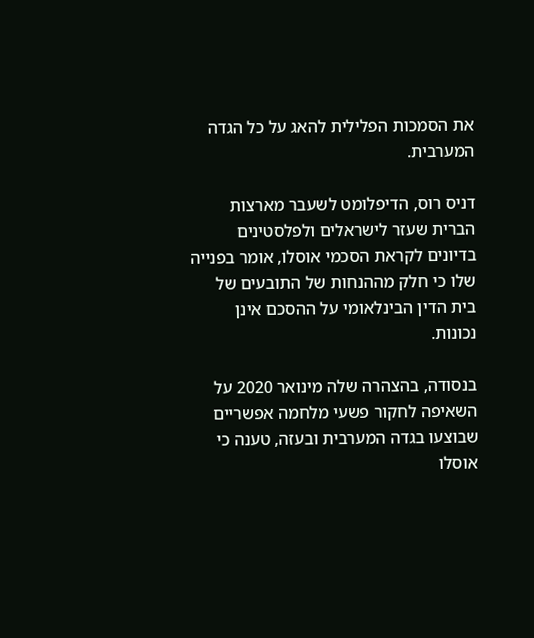את הסמכות הפלילית להאג על כל הגדה המערבית.

דניס רוס, הדיפלומט לשעבר מארצות הברית שעזר לישראלים ולפלסטינים בדיונים לקראת הסכמי אוסלו, אומר בפנייה שלו כי חלק מההנחות של התובעים של בית הדין הבינלאומי על ההסכם אינן נכונות.

בנסודה, בהצהרה שלה מינואר 2020 על השאיפה לחקור פשעי מלחמה אפשריים שבוצעו בגדה המערבית ובעזה, טענה כי אוסלו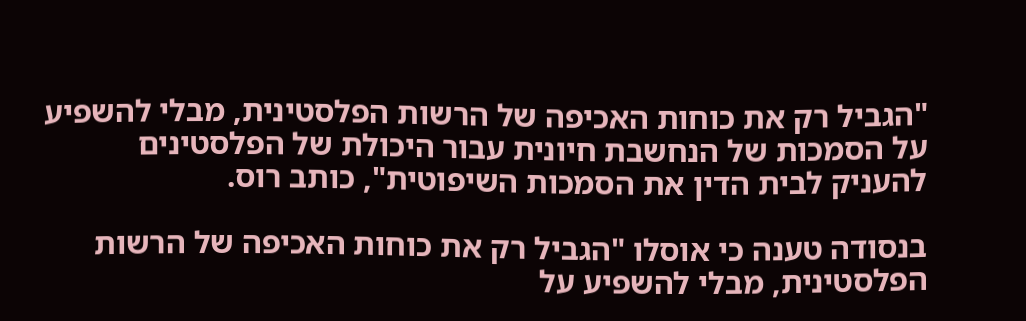"הגביל רק את כוחות האכיפה של הרשות הפלסטינית, מבלי להשפיע על הסמכות של הנחשבת חיונית עבור היכולת של הפלסטינים להעניק לבית הדין את הסמכות השיפוטית", כותב רוס.

בנסודה טענה כי אוסלו "הגביל רק את כוחות האכיפה של הרשות הפלסטינית, מבלי להשפיע על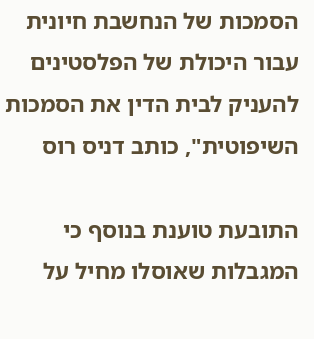הסמכות של הנחשבת חיונית עבור היכולת של הפלסטינים להעניק לבית הדין את הסמכות השיפוטית", כותב דניס רוס

התובעת טוענת בנוסף כי המגבלות שאוסלו מחיל על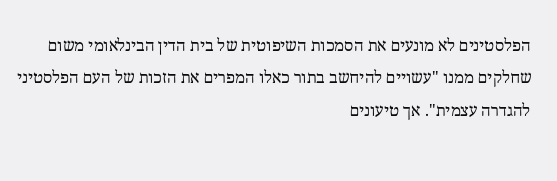הפלסטינים לא מונעים את הסמכות השיפוטית של בית הדין הבינלאומי משום שחלקים ממנו "עשויים להיחשב בתור כאלו המפרים את הזכות של העם הפלסטיני להגדרה עצמית". אך טיעונים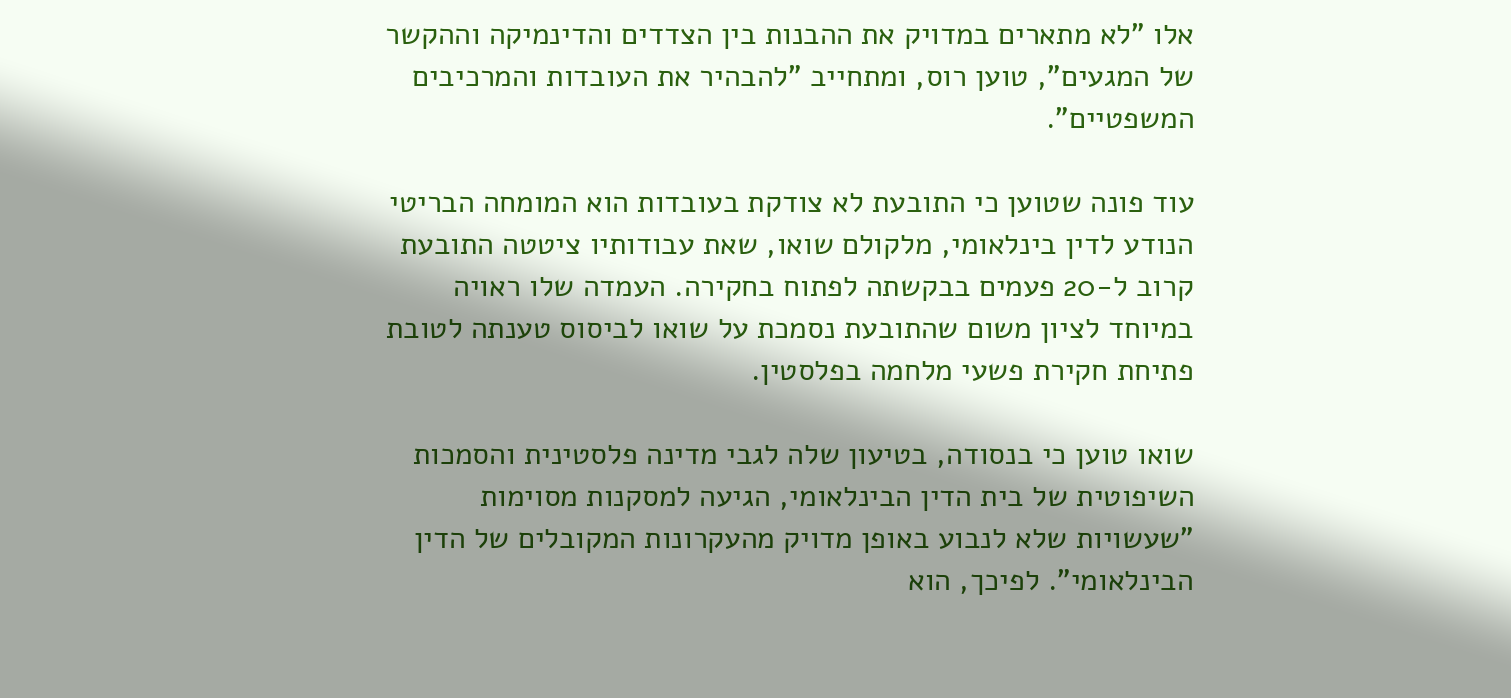אלו "לא מתארים במדויק את ההבנות בין הצדדים והדינמיקה וההקשר של המגעים", טוען רוס, ומתחייב "להבהיר את העובדות והמרכיבים המשפטיים".

עוד פונה שטוען כי התובעת לא צודקת בעובדות הוא המומחה הבריטי הנודע לדין בינלאומי, מלקולם שואו, שאת עבודותיו ציטטה התובעת קרוב ל-20 פעמים בבקשתה לפתוח בחקירה. העמדה שלו ראויה במיוחד לציון משום שהתובעת נסמכת על שואו לביסוס טענתה לטובת פתיחת חקירת פשעי מלחמה בפלסטין.

שואו טוען כי בנסודה, בטיעון שלה לגבי מדינה פלסטינית והסמכות השיפוטית של בית הדין הבינלאומי, הגיעה למסקנות מסוימות "שעשויות שלא לנבוע באופן מדויק מהעקרונות המקובלים של הדין הבינלאומי". לפיכך, הוא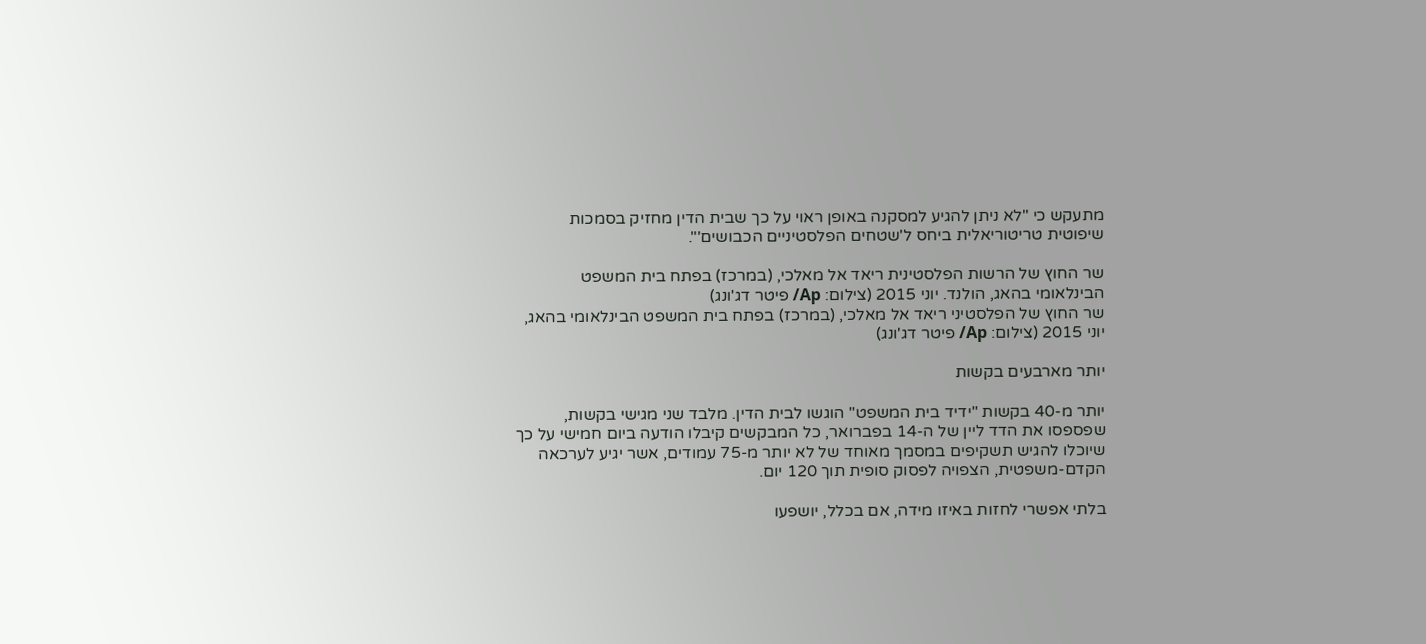מתעקש כי "לא ניתן להגיע למסקנה באופן ראוי על כך שבית הדין מחזיק בסמכות שיפוטית טריטוריאלית ביחס ל'שטחים הפלסטיניים הכבושים'".

שר החוץ של הרשות הפלסטינית ריאד אל מאלכי, (במרכז) בפתח בית המשפט הבינלאומי בהאג, הולנד. יוני 2015 (צילום: Ap/ פיטר דג'ונג)
שר החוץ של הפלסטיני ריאד אל מאלכי, (במרכז) בפתח בית המשפט הבינלאומי בהאג, יוני 2015 (צילום: Ap/ פיטר דג'ונג)

יותר מארבעים בקשות

יותר מ-40 בקשות "ידיד בית המשפט" הוגשו לבית הדין. מלבד שני מגישי בקשות, שפספסו את הדד ליין של ה-14 בפברואר, כל המבקשים קיבלו הודעה ביום חמישי על כך שיוכלו להגיש תשקיפים במסמך מאוחד של לא יותר מ-75 עמודים, אשר יגיע לערכאה הקדם-משפטית, הצפויה לפסוק סופית תוך 120 יום.

בלתי אפשרי לחזות באיזו מידה, אם בכלל, יושפעו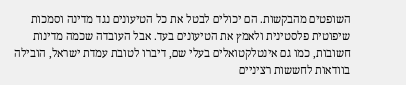השופטים מהבקשות. הם יכולים לבטל את כל הטיעונים נגד מדינה וסמכות שיפוטית פלסטינית ולאמץ את הטיעונים בעד. אבל העובדה שכמה מדינות חשובות, כמו גם אינטלקטואלים בעלי שם, דיברו לטובת עמדת ישראל, הובילה בוודאות לחששות רציניים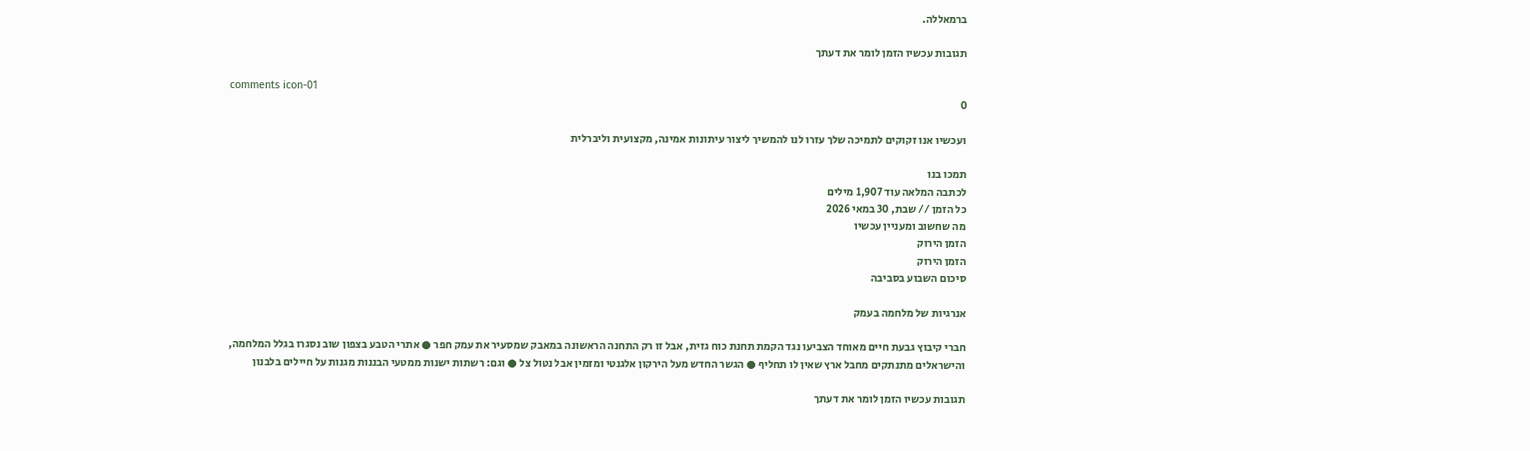ברמאללה.

תגובות עכשיו הזמן לומר את דעתך

comments icon-01
0

ועכשיו אנו זקוקים לתמיכה שלך עזרו לנו להמשיך ליצור עיתונות אמינה, מקצועית וליברלית

תמכו בנו
לכתבה המלאה עוד 1,907 מילים
כל הזמן // שבת, 30 במאי 2026
מה שחשוב ומעניין עכשיו
הזמן הירוק
הזמן הירוק
סיכום השבוע בסביבה

אנרגיות של מלחמה בעמק

חברי קיבוץ גבעת חיים מאוחד הצביעו נגד הקמת תחנת כוח גזית, אבל זו רק התחנה הראשונה במאבק שמסעיר את עמק חפר ● אתרי הטבע בצפון שוב נסגרו בגלל המלחמה, והישראלים מתנתקים מחבל ארץ שאין לו תחליף ● הגשר החדש מעל הירקון אלגנטי ומזמין אבל נטול צל ● וגם: רשתות ישנות ממטעי הבננות מגנות על חיילים בלבנון

תגובות עכשיו הזמן לומר את דעתך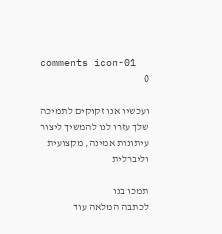comments icon-01
0

ועכשיו אנו זקוקים לתמיכה שלך עזרו לנו להמשיך ליצור עיתונות אמינה, מקצועית וליברלית

תמכו בנו
לכתבה המלאה עוד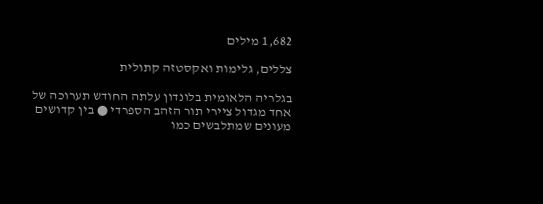1,682 מילים

צללים, גלימות ואקסטזה קתולית

בגלריה הלאומית בלונדון עלתה החודש תערוכה של אחד מגדול ציירי תור הזהב הספרדי ● בין קדושים מעונים שמתלבשים כמו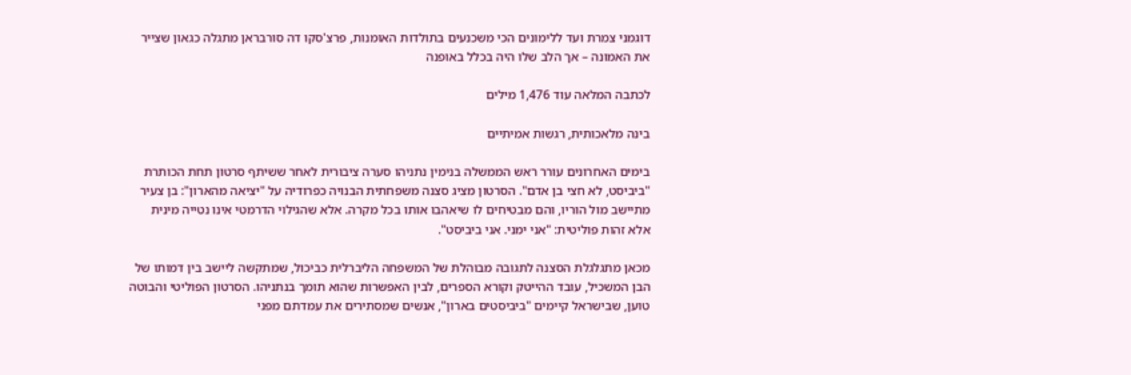דוגמני צמרת ועד ללימונים הכי משכנעים בתולדות האומנות, פרצ'סקו דה סורבראן מתגלה כגאון שצייר את האמונה – אך הלב שלו היה בכלל באופנה

לכתבה המלאה עוד 1,476 מילים

בינה מלאכותית, רגשות אמיתיים

בימים האחרונים עורר ראש הממשלה בנימין נתניהו סערה ציבורית לאחר ששיתף סרטון תחת הכותרת "ביביסט, לא חצי בן אדם". הסרטון מציג סצנה משפחתית הבנויה כפרודיה על "יציאה מהארון": בן צעיר מתיישב מול הוריו, והם מבטיחים לו שיאהבו אותו בכל מקרה. אלא שהגילוי הדרמטי אינו נטייה מינית אלא זהות פוליטית: "אני ימני. אני ביביסט".

מכאן מתגלגלת הסצנה לתגובה מבוהלת של המשפחה הליברלית כביכול, שמתקשה ליישב בין דמותו של הבן המשכיל, עובד ההייטק וקורא הספרים, לבין האפשרות שהוא תומך בנתניהו. הסרטון הפוליטי והבוטה טוען, שבישראל קיימים "ביביסטים בארון", אנשים שמסתירים את עמדתם מפני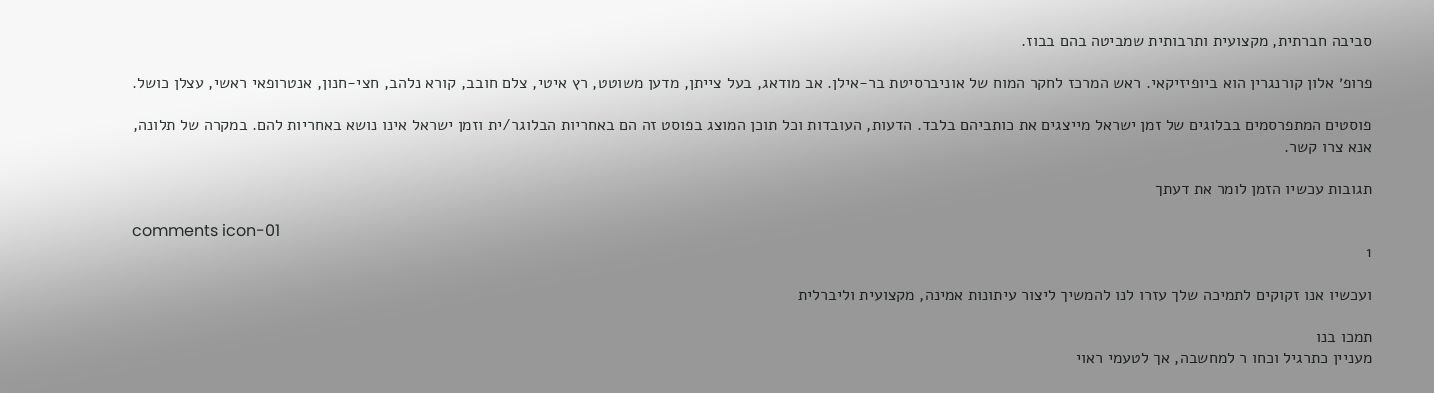סביבה חברתית, מקצועית ותרבותית שמביטה בהם בבוז.

פרופ׳ אלון קורנגרין הוא ביופיזיקאי. ראש המרכז לחקר המוח של אוניברסיטת בר-אילן. אב מודאג, בעל צייתן, מדען משוטט, רץ איטי, צלם חובב, קורא נלהב, חצי-חנון, אנטרופאי ראשי, עצלן כושל.

פוסטים המתפרסמים בבלוגים של זמן ישראל מייצגים את כותביהם בלבד. הדעות, העובדות וכל תוכן המוצג בפוסט זה הם באחריות הבלוגר/ית וזמן ישראל אינו נושא באחריות להם. במקרה של תלונה, אנא צרו קשר.

תגובות עכשיו הזמן לומר את דעתך

comments icon-01
1

ועכשיו אנו זקוקים לתמיכה שלך עזרו לנו להמשיך ליצור עיתונות אמינה, מקצועית וליברלית

תמכו בנו
מעניין כתרגיל וכחו ר למחשבה, אך לטעמי ראוי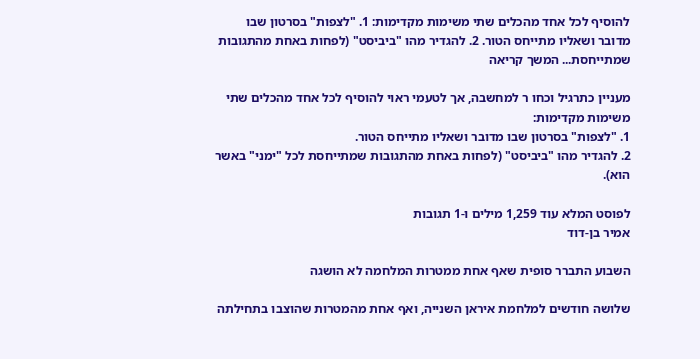להוסיף לכל אחד מהכלים שתי משימות מקדימות: 1. "לצפות" בסרטון שבו מדובר ושאליו מתייחס הטור. 2. להגדיר מהו "ביביסט" (לפחות באחת מהתגובות שמתייחסת... המשך קריאה

מעניין כתרגיל וכחו ר למחשבה, אך לטעמי ראוי להוסיף לכל אחד מהכלים שתי משימות מקדימות:
1. "לצפות" בסרטון שבו מדובר ושאליו מתייחס הטור.
2. להגדיר מהו "ביביסט" (לפחות באחת מהתגובות שמתייחסת לכל "ימני" באשר הוא).

לפוסט המלא עוד 1,259 מילים ו-1 תגובות
אמיר בן-דוד

השבוע התברר סופית שאף אחת ממטרות המלחמה לא הושגה

שלושה חודשים למלחמת איראן השנייה, ואף אחת מהמטרות שהוצבו בתחילתה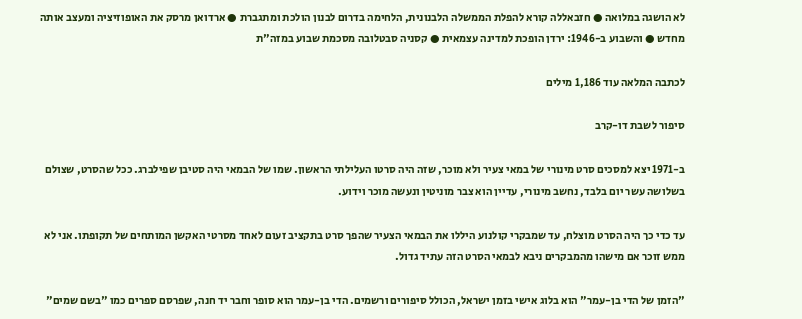לא הושגה במלואה ● חזבאללה קורא להפלת הממשלה הלבנונית, הלחימה בדרום לבנון הולכת ומתגברת ● ארדואן מרסק את האופוזיציה ומעצב אותה מחדש ● והשבוע ב-1946: ירדן הופכת למדינה עצמאית ● קסניה סבטלובה מסכמת שבוע במזה"ת

לכתבה המלאה עוד 1,186 מילים

סיפור לשבת דו-קרב

ב-1971 יצא למסכים סרט מינורי של במאי צעיר ולא מוכר, שזה היה סרטו העלילתי הראשון. שמו של הבמאי היה סטיבן שפילברג. ככל שהסרט, שצולם בשלושה עשר יום בלבד, נחשב מינורי, עדיין הוא צבר מוניטין ונעשה מוכר וידוע.

עד כדי כך היה הסרט מוצלח, עד שמבקרי קולנוע היללו את הבמאי הצעיר שהפך סרט בתקציב זעום לאחד מסרטי האקשן המותחים של תקופתו. אני לא ממש זוכר אם מישהו מהמבקרים ניבא לבמאי הסרט הזה עתיד גדול.

"הזמן של הדי בן-עמר" הוא בלוג אישי בזמן ישראל, הכולל סיפורים ורשמים. הדי בן-עמר הוא סופר וחבר יד חנה, שפרסם ספרים כמו "בשם שמים"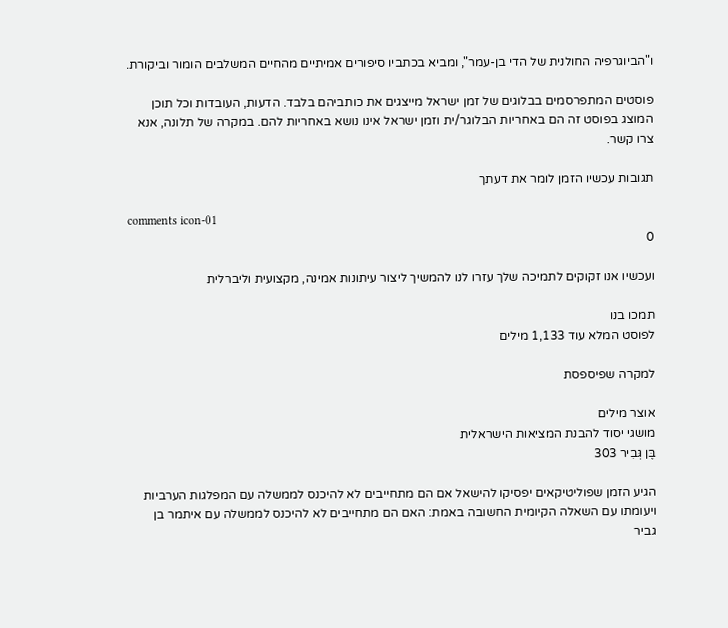ו"הביוגרפיה החולנית של הדי בן-עמר", ומביא בכתביו סיפורים אמיתיים מהחיים המשלבים הומור וביקורת.

פוסטים המתפרסמים בבלוגים של זמן ישראל מייצגים את כותביהם בלבד. הדעות, העובדות וכל תוכן המוצג בפוסט זה הם באחריות הבלוגר/ית וזמן ישראל אינו נושא באחריות להם. במקרה של תלונה, אנא צרו קשר.

תגובות עכשיו הזמן לומר את דעתך

comments icon-01
0

ועכשיו אנו זקוקים לתמיכה שלך עזרו לנו להמשיך ליצור עיתונות אמינה, מקצועית וליברלית

תמכו בנו
לפוסט המלא עוד 1,133 מילים

למקרה שפיספסת

אוצר מילים
מושגי יסוד להבנת המציאות הישראלית
בֶּן גְּבִיר 303

הגיע הזמן שפוליטיקאים יפסיקו להישאל אם הם מתחייבים לא להיכנס לממשלה עם המפלגות הערביות ויעומתו עם השאלה הקיומית החשובה באמת: האם הם מתחייבים לא להיכנס לממשלה עם איתמר בן גביר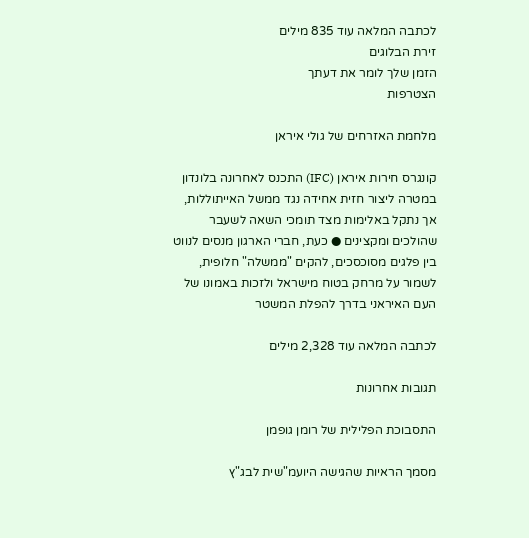לכתבה המלאה עוד 835 מילים
זירת הבלוגים
הזמן שלך לומר את דעתך
הצטרפות

מלחמת האזרחים של גולי איראן

קונגרס חירות איראן (IFC) התכנס לאחרונה בלונדון במטרה ליצור חזית אחידה נגד ממשל האייתוללות, אך נתקל באלימות מצד תומכי השאה לשעבר שהולכים ומקצינים ● כעת, חברי הארגון מנסים לנווט בין פלגים מסוכסכים, להקים "ממשלה" חלופית, לשמור על מרחק בטוח מישראל ולזכות באמונו של העם האיראני בדרך להפלת המשטר

לכתבה המלאה עוד 2,328 מילים

תגובות אחרונות

התסבוכת הפלילית של רומן גופמן

מסמך הראיות שהגישה היועמ"שית לבג"ץ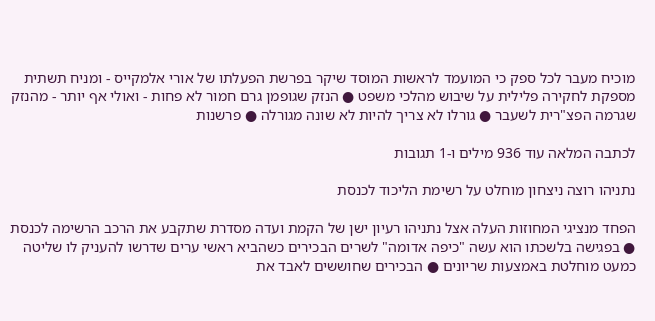מוכיח מעבר לכל ספק כי המועמד לראשות המוסד שיקר בפרשת הפעלתו של אורי אלמקייס - ומניח תשתית מספקת לחקירה פלילית על שיבוש מהלכי משפט ● הנזק שגופמן גרם חמור לא פחות - ואולי אף יותר - מהנזק שגרמה הפצ"רית לשעבר ● גורלו לא צריך להיות לא שונה מגורלה ● פרשנות

לכתבה המלאה עוד 936 מילים ו-1 תגובות

נתניהו רוצה ניצחון מוחלט על רשימת הליכוד לכנסת

הפחד מנציגי המחוזות העלה אצל נתניהו רעיון ישן של הקמת ועדה מסדרת שתקבע את הרכב הרשימה לכנסת ● בפגישה בלשכתו הוא עשה "כיפה אדומה" לשרים הבכירים כשהביא ראשי ערים שדרשו להעניק לו שליטה כמעט מוחלטת באמצעות שריונים ● הבכירים שחוששים לאבד את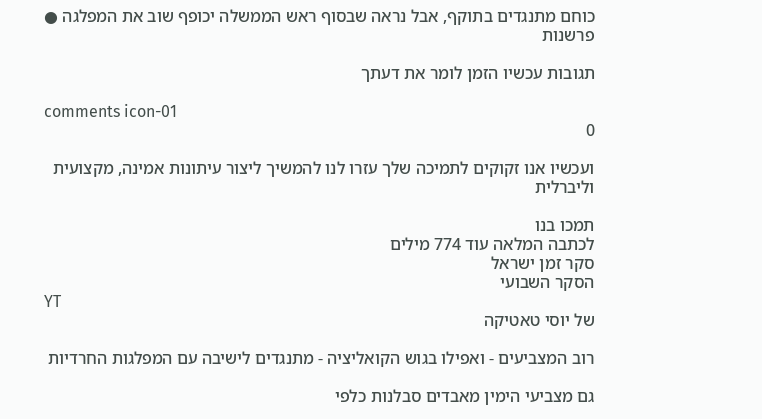כוחם מתנגדים בתוקף, אבל נראה שבסוף ראש הממשלה יכופף שוב את המפלגה ● פרשנות

תגובות עכשיו הזמן לומר את דעתך

comments icon-01
0

ועכשיו אנו זקוקים לתמיכה שלך עזרו לנו להמשיך ליצור עיתונות אמינה, מקצועית וליברלית

תמכו בנו
לכתבה המלאה עוד 774 מילים
סקר זמן ישראל
הסקר השבועי
YT
של יוסי טאטיקה

רוב המצביעים - ואפילו בגוש הקואליציה - מתנגדים לישיבה עם המפלגות החרדיות

גם מצביעי הימין מאבדים סבלנות כלפי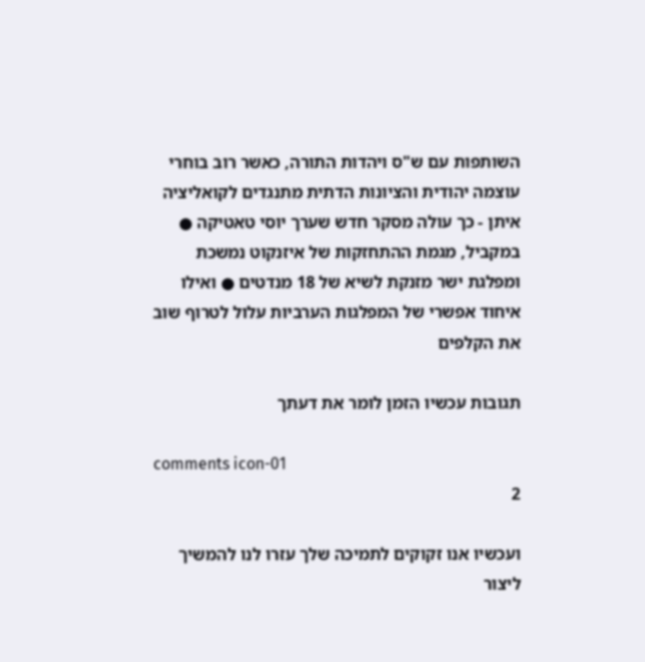השותפות עם ש"ס ויהדות התורה, כאשר רוב בוחרי עוצמה יהודית והציונות הדתית מתנגדים לקואליציה איתן - כך עולה מסקר חדש שערך יוסי טאטיקה ● במקביל, מגמת ההתחזקות של איזנקוט נמשכת ומפלגת ישר מזנקת לשיא של 18 מנדטים ● ואילו איחוד אפשרי של המפלגות הערביות עלול לטרוף שוב את הקלפים

תגובות עכשיו הזמן לומר את דעתך

comments icon-01
2

ועכשיו אנו זקוקים לתמיכה שלך עזרו לנו להמשיך ליצור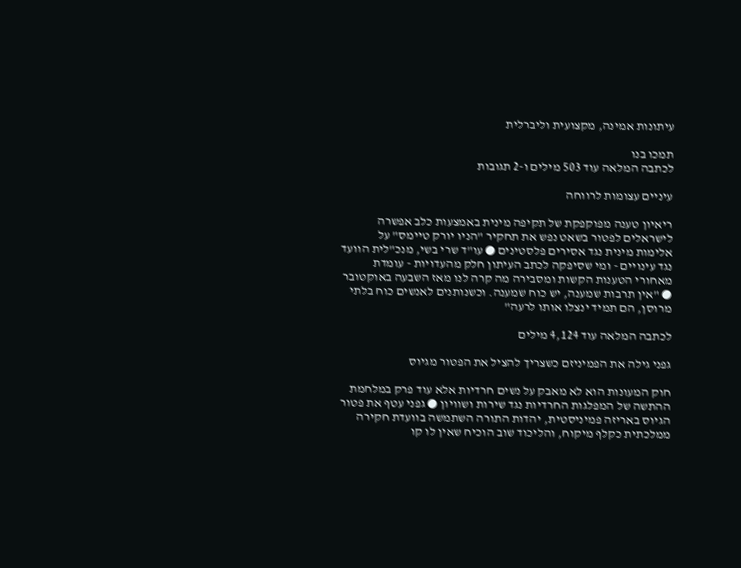עיתונות אמינה, מקצועית וליברלית

תמכו בנו
לכתבה המלאה עוד 503 מילים ו-2 תגובות

עיניים עצומות לרווחה

ריאיון טענה מפוקפקת של תקיפה מינית באמצעות כלב אפשרה לישראלים לפטור בשאט נפש את תחקיר "הניו יורק טיימס" על אלימות מינית נגד אסירים פלסטינים ● עו"ד שרי בשי, מנכ"לית הוועד נגד עינויים - ומי שסיפקה לכתב העיתון חלק מהעדויות - עומדת מאחורי הטענות הקשות ומסבירה מה קרה לנו מאז השבעה באוקטובר ● "אין תרבות שמענה, יש כוח שמענה. וכשנותנים לאנשים כוח בלתי מרוסן, הם תמיד ינצלו אותו לרעה"

לכתבה המלאה עוד 4,124 מילים

גפני גילה את הפמיניזם כשצריך להציל את הפטור מגיוס

חוק המעונות הוא לא מאבק על נשים חרדיות אלא עוד פרק במלחמת ההתשה של המפלגות החרדיות נגד שירות ושוויון ● גפני עטף את פטור הגיוס באריזה פמיניסטית, יהדות התורה השתמשה בוועדת חקירה ממלכתית כקלף מיקוח, והליכוד שוב הוכיח שאין לו קו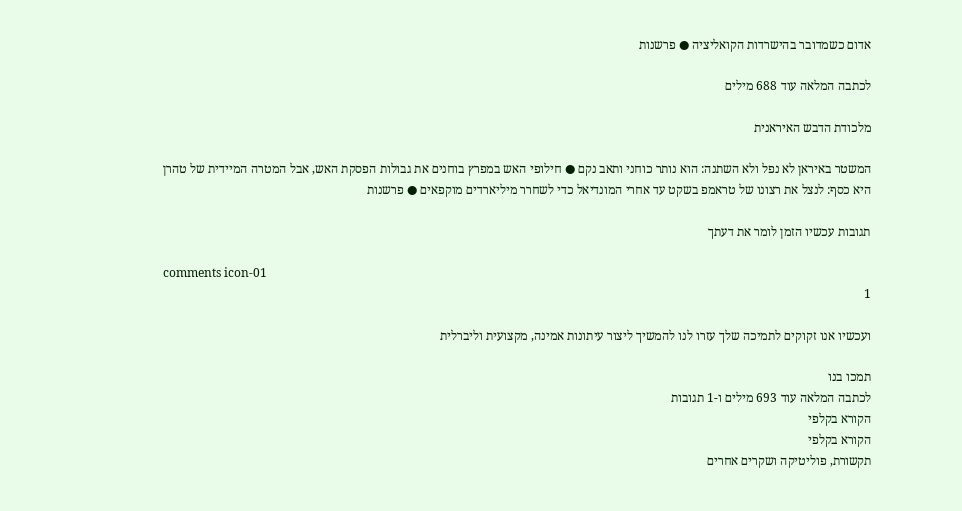אדום כשמדובר בהישרדות הקואליציה ● פרשנות

לכתבה המלאה עוד 688 מילים

מלכודת הדבש האיראנית

המשטר באיראן לא נפל ולא השתנה: הוא נותר כוחני ותאב נקם ● חילופי האש במפרץ בוחנים את גבולות הפסקת האש, אבל המטרה המיידית של טהרן היא כסף: לנצל את רצונו של טראמפ בשקט עד אחרי המונדיאל כדי לשחרר מיליארדים מוקפאים ● פרשנות

תגובות עכשיו הזמן לומר את דעתך

comments icon-01
1

ועכשיו אנו זקוקים לתמיכה שלך עזרו לנו להמשיך ליצור עיתונות אמינה, מקצועית וליברלית

תמכו בנו
לכתבה המלאה עוד 693 מילים ו-1 תגובות
הקורא בקלפי
הקורא בקלפי
תקשורת, פוליטיקה ושקרים אחרים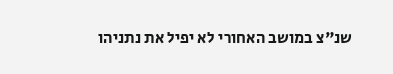שנ"צ במושב האחורי לא יפיל את נתניהו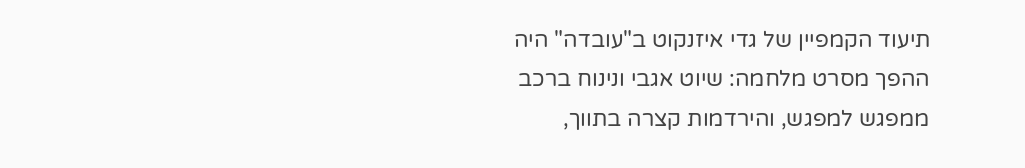תיעוד הקמפיין של גדי איזנקוט ב"עובדה" היה ההפך מסרט מלחמה: שיוט אגבי ונינוח ברכב ממפגש למפגש, והירדמות קצרה בתווך,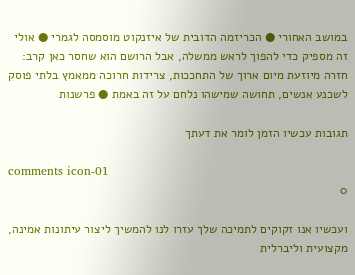במושב האחורי ● הכריזמה הדובית של איזנקוט מוסמסה לגמרי ● אולי זה מספיק כדי להפוך לראש ממשלה, אבל הרושם הוא שחסר כאן קרב: חזרה מיוזעת מיום ארוך של התחככות, צרידות חרוכה ממאמץ בלתי פוסק לשכנע אנשים, תחושה שמישהו נלחם על זה באמת ● פרשנות

תגובות עכשיו הזמן לומר את דעתך

comments icon-01
0

ועכשיו אנו זקוקים לתמיכה שלך עזרו לנו להמשיך ליצור עיתונות אמינה, מקצועית וליברלית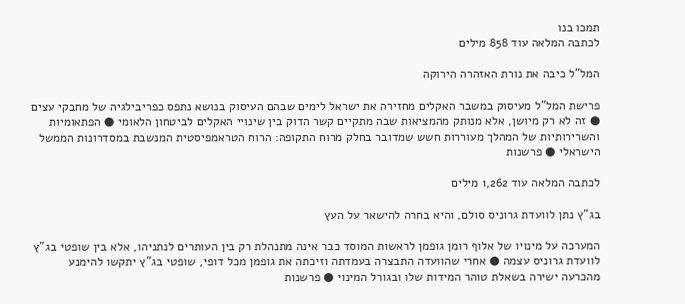תמכו בנו
לכתבה המלאה עוד 858 מילים

המל"ל כיבה את נורת האזהרה הירוקה

פרישת המל"ל מעיסוק במשבר האקלים מחזירה את ישראל לימים שבהם העיסוק בנושא נתפס כפריבילגיה של מחבקי עצים ● זה לא רק מיושן, אלא מנותק מהמציאות שבה מתקיים קשר הדוק בין שינויי האקלים לביטחון הלאומי ● הפתאומיות והשרירותיות של המהלך מעוררות חשש שמדובר בחלק מרוח התקופה: הרוח הטראמפיסטית המנשבת במסדרונות הממשל הישראלי ● פרשנות

לכתבה המלאה עוד 1,262 מילים

בג"ץ נתן לוועדת גרוניס סולם, והיא בחרה להישאר על העץ

המערכה על מינויו של אלוף רומן גופמן לראשות המוסד כבר אינה מתנהלת רק בין העותרים לנתניהו, אלא בין שופטי בג"ץ לוועדת גרוניס עצמה ● אחרי שהוועדה התבצרה בעמדתה וזיכתה את גופמן מכל דופי, שופטי בג"ץ יתקשו להימנע מהכרעה ישירה בשאלת טוהר המידות שלו ובגורל המינוי ● פרשנות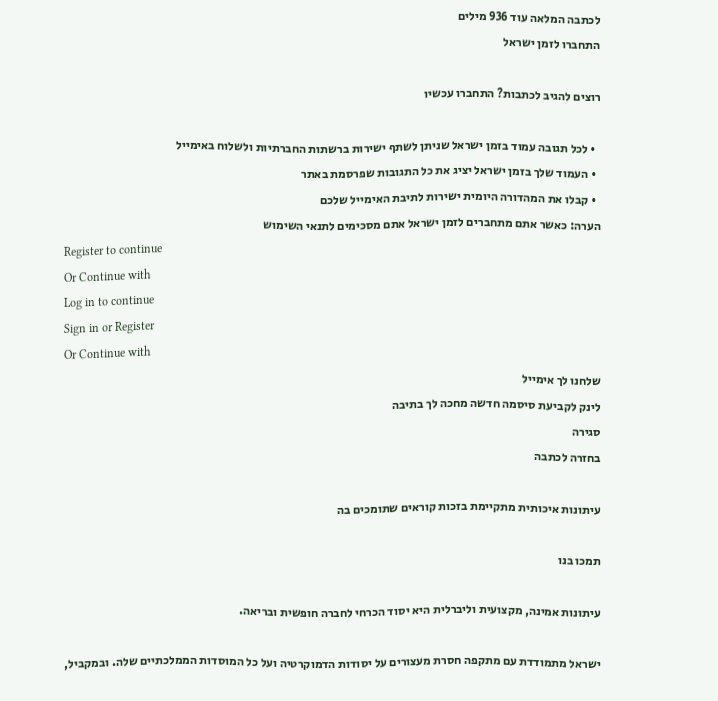לכתבה המלאה עוד 936 מילים
התחברו לזמן ישראל

רוצים להגיב לכתבות? התחברו עכשיו

  • לכל תגובה עמוד בזמן ישראל שניתן לשתף ישירות ברשתות החברתיות ולשלוח באימייל
  • העמוד שלך בזמן ישראל יציג את כל התגובות שפרסמת באתר
  • קבלו את המהדורה היומית ישירות לתיבת האימייל שלכם
הערה: כאשר אתם מתחברים לזמן ישראל אתם מסכימים לתנאי השימוש
Register to continue
Or Continue with
Log in to continue
Sign in or Register
Or Continue with
שלחנו לך אימייל
לינק לקביעת סיסמה חדשה מחכה לך בתיבה
סגירה
בחזרה לכתבה

עיתונות איכותית מתקיימת בזכות קוראים שתומכים בה

תמכו בנו

עיתונות אמינה, מקצועית וליברלית היא יסוד הכרחי לחברה חופשית ובריאה.

ישראל מתמודדת עם מתקפה חסרת מעצורים על יסודות הדמוקרטיה ועל כל המוסדות הממלכתיים שלה. ובמקביל,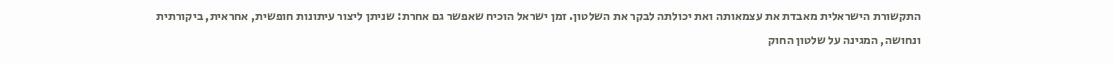התקשורת הישראלית מאבדת את עצמאותה ואת יכולתה לבקר את השלטון. זמן ישראל הוכיח שאפשר גם אחרת: שניתן ליצור עיתונות חופשית, אחראית, ביקורתית ונחושה, המגינה על שלטון החוק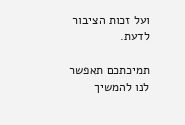ועל זכות הציבור לדעת.

תמיכתכם תאפשר לנו להמשיך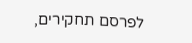לפרסם תחקירים,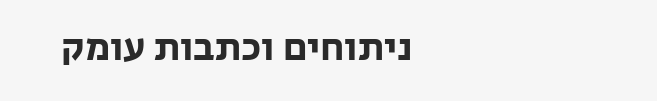ניתוחים וכתבות עומק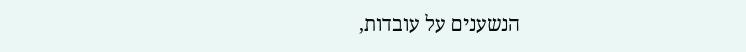הנשענים על עובדות,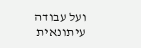ועל עבודה עיתונאית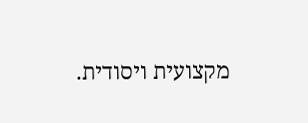מקצועית ויסודית.